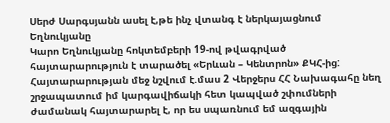Սերժ Սարգսյանն ասել է,թե ինչ վտանգ է ներկայացնում Եղնուկյանը
Կարո Եղնուկյանը հոկտեմբերի 19-ով թվագրված հայտարարություն է տարածել «Երևան – Կենտրոն» ՔԿՀ-ից: Հայտարարության մեջ նշվում է.մաս 2 Վերջերս ՀՀ Նախագահը նեղ շրջապատում իմ կարգավիճակի հետ կապված շփումների ժամանակ հայտարարել է, որ ես սպառնում եմ ազգային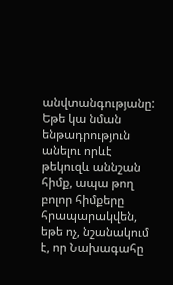անվտանգությանը: Եթե կա նման ենթադրություն անելու որևէ թեկուզև աննշան հիմք, ապա թող բոլոր հիմքերը հրապարակվեն, եթե ոչ, նշանակում է, որ Նախագահը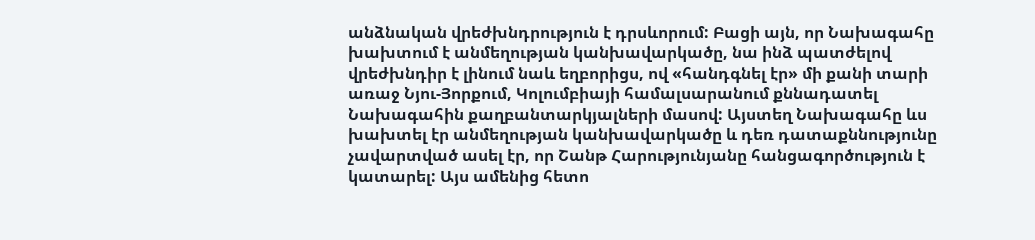անձնական վրեժխնդրություն է դրսևորում: Բացի այն, որ Նախագահը խախտում է անմեղության կանխավարկածը, նա ինձ պատժելով վրեժխնդիր է լինում նաև եղբորիցս, ով «հանդգնել էր» մի քանի տարի առաջ Նյու-Յորքում, Կոլումբիայի համալսարանում քննադատել Նախագահին քաղբանտարկյալների մասով: Այստեղ Նախագահը ևս խախտել էր անմեղության կանխավարկածը և դեռ դատաքննությունը չավարտված ասել էր, որ Շանթ Հարությունյանը հանցագործություն է կատարել: Այս ամենից հետո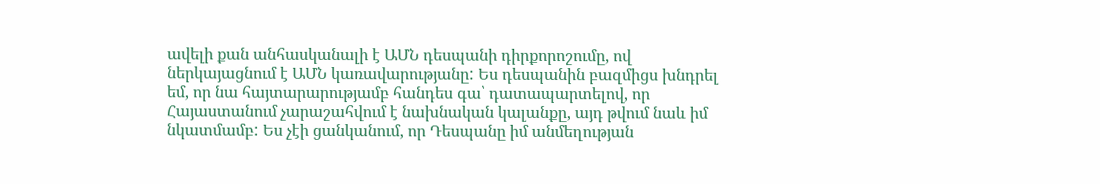ավելի քան անհասկանալի է ԱՄՆ դեսպանի դիրքորոշումը, ով ներկայացնում է ԱՄՆ կառավարությանը: Ես դեսպանին բազմիցս խնդրել եմ, որ նա հայտարարությամբ հանդես գա՝ դատապարտելով, որ Հայաստանում չարաշահվում է նախնական կալանքը, այդ թվում նաև իմ նկատմամբ: Ես չէի ցանկանում, որ Դեսպանը իմ անմեղության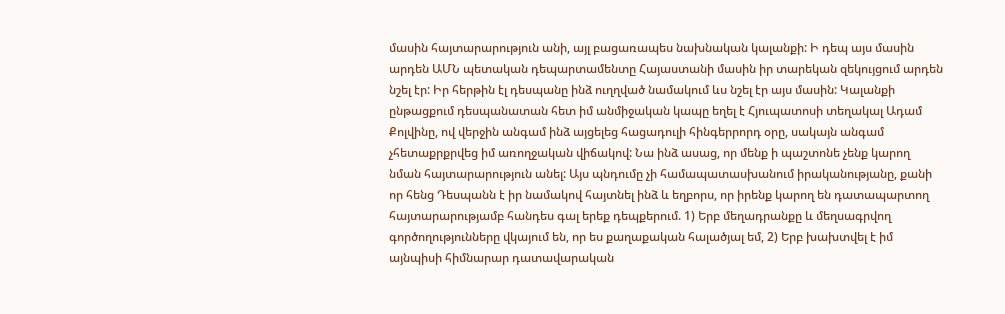մասին հայտարարություն անի, այլ բացառապես նախնական կալանքի: Ի դեպ այս մասին արդեն ԱՄՆ պետական դեպարտամենտը Հայաստանի մասին իր տարեկան զեկույցում արդեն նշել էր: Իր հերթին էլ դեսպանը ինձ ուղղված նամակում ևս նշել էր այս մասին: Կալանքի ընթացքում դեսպանատան հետ իմ անմիջական կապը եղել է Հյուպատոսի տեղակալ Ադամ Քոլվինը, ով վերջին անգամ ինձ այցելեց հացադուլի հինգերրորդ օրը, սակայն անգամ չհետաքրքրվեց իմ առողջական վիճակով: Նա ինձ ասաց, որ մենք ի պաշտոնե չենք կարող նման հայտարարություն անել: Այս պնդումը չի համապատասխանում իրականությանը, քանի որ հենց Դեսպանն է իր նամակով հայտնել ինձ և եղբորս, որ իրենք կարող են դատապարտող հայտարարությամբ հանդես գալ երեք դեպքերում. 1) Երբ մեղադրանքը և մեղսագրվող գործողությունները վկայում են, որ ես քաղաքական հալածյալ եմ, 2) Երբ խախտվել է իմ այնպիսի հիմնարար դատավարական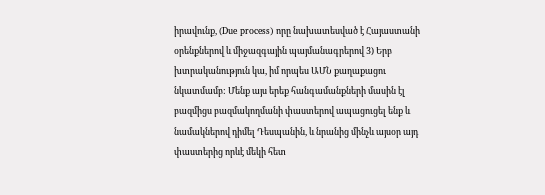իրավունք, (Due process) որը նախատեսված է Հայաստանի օրենքներով և միջազգային պայմանագրերով 3) Երբ խտրականություն կա, իմ որպես ԱՄՆ քաղաքացու նկատմամբ: Մենք այս երեք հանգամանքների մասին էլ բազմիցս բազմակողմանի փաստերով ապացուցել ենք և նամակներով դիմել Դեսպանին, և նրանից մինչև այսօր այդ փաստերից որևէ մեկի հետ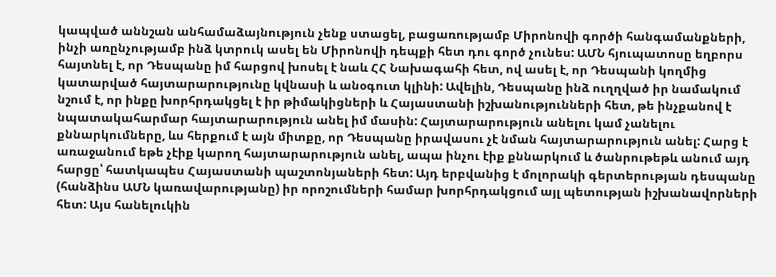կապված աննշան անհամաձայնություն չենք ստացել, բացառությամբ Միրոնովի գործի հանգամանքների, ինչի առընչությամբ ինձ կտրուկ ասել են Միրոնովի դեպքի հետ դու գործ չունես: ԱՄՆ հյուպատոսը եղբորս հայտնել է, որ Դեսպանը իմ հարցով խոսել է նաև ՀՀ Նախագահի հետ, ով ասել է, որ Դեսպանի կողմից կատարված հայտարարությունը կվնասի և անօգուտ կլինի: Ավելին, Դեսպանը ինձ ուղղված իր նամակում նշում է, որ ինքը խորհրդակցել է իր թիմակիցների և Հայաստանի իշխանությունների հետ, թե ինչքանով է նպատակահարմար հայտարարություն անել իմ մասին: Հայտարարություն անելու կամ չանելու քննարկումները, ևս հերքում է այն միտքը, որ Դեսպանը իրավասու չէ նման հայտարարություն անել: Հարց է առաջանում եթե չէիք կարող հայտարարություն անել, ապա ինչու էիք քննարկում և ծանրութեթև անում այդ հարցը՝ հատկապես Հայաստանի պաշտոնյաների հետ: Այդ երբվանից է մոլորակի գերտերության դեսպանը (հանձինս ԱՄՆ կառավարությանը) իր որոշումների համար խորհրդակցում այլ պետության իշխանավորների հետ: Այս հանելուկին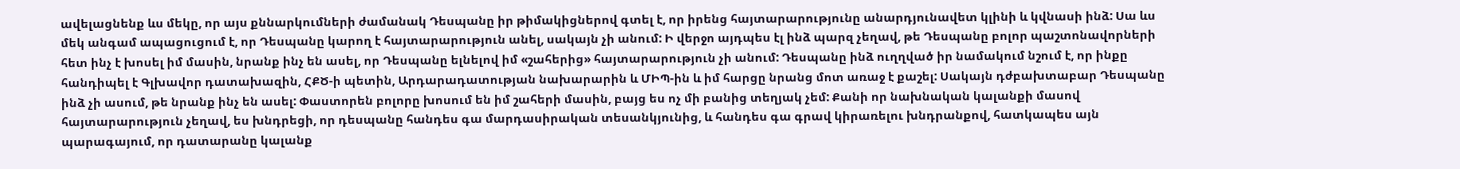ավելացնենք ևս մեկը, որ այս քննարկումների ժամանակ Դեսպանը իր թիմակիցներով գտել է, որ իրենց հայտարարությունը անարդյունավետ կլինի և կվնասի ինձ: Սա ևս մեկ անգամ ապացուցում է, որ Դեսպանը կարող է հայտարարություն անել, սակայն չի անում: Ի վերջո այդպես էլ ինձ պարզ չեղավ, թե Դեսպանը բոլոր պաշտոնավորների հետ ինչ է խոսել իմ մասին, նրանք ինչ են ասել, որ Դեսպանը ելնելով իմ «շահերից» հայտարարություն չի անում: Դեսպանը ինձ ուղղված իր նամակում նշում է, որ ինքը հանդիպել է Գլխավոր դատախազին, ՀՔԾ-ի պետին, Արդարադատության նախարարին և ՄԻՊ-ին և իմ հարցը նրանց մոտ առաջ է քաշել: Սակայն դժբախտաբար Դեսպանը ինձ չի ասում, թե նրանք ինչ են ասել: Փաստորեն բոլորը խոսում են իմ շահերի մասին, բայց ես ոչ մի բանից տեղյակ չեմ: Քանի որ նախնական կալանքի մասով հայտարարություն չեղավ, ես խնդրեցի, որ դեսպանը հանդես գա մարդասիրական տեսանկյունից, և հանդես գա գրավ կիրառելու խնդրանքով, հատկապես այն պարագայում, որ դատարանը կալանք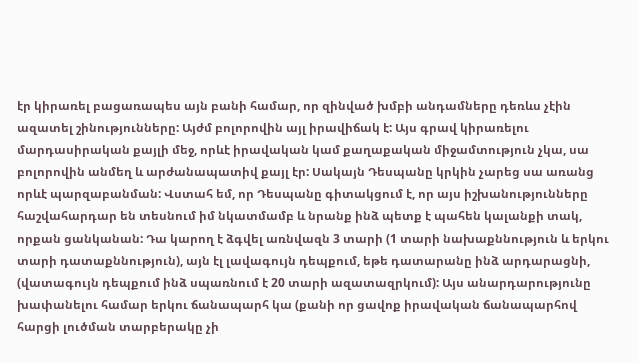էր կիրառել բացառապես այն բանի համար, որ զինված խմբի անդամները դեռևս չէին ազատել շինությունները: Այժմ բոլորովին այլ իրավիճակ է: Այս գրավ կիրառելու մարդասիրական քայլի մեջ, որևէ իրավական կամ քաղաքական միջամտություն չկա, սա բոլորովին անմեղ և արժանապատիվ քայլ էր: Սակայն Դեսպանը կրկին չարեց սա առանց որևէ պարզաբանման: Վստահ եմ, որ Դեսպանը գիտակցում է, որ այս իշխանությունները հաշվահարդար են տեսնում իմ նկատմամբ և նրանք ինձ պետք է պահեն կալանքի տակ, որքան ցանկանան: Դա կարող է ձգվել առնվազն 3 տարի (1 տարի նախաքննություն և երկու տարի դատաքննություն), այն էլ լավագույն դեպքում, եթե դատարանը ինձ արդարացնի, (վատագույն դեպքում ինձ սպառնում է 20 տարի ազատազրկում): Այս անարդարությունը խափանելու համար երկու ճանապարհ կա (քանի որ ցավոք իրավական ճանապարհով հարցի լուծման տարբերակը չի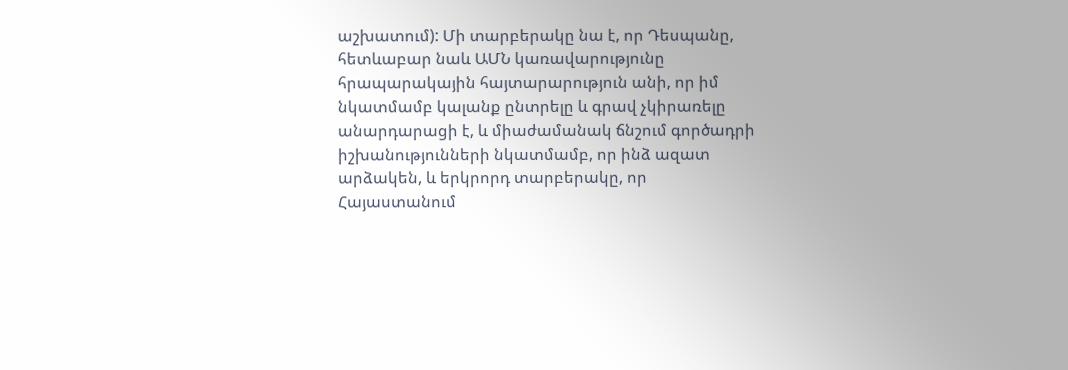աշխատում): Մի տարբերակը նա է, որ Դեսպանը, հետևաբար նաև ԱՄՆ կառավարությունը հրապարակային հայտարարություն անի, որ իմ նկատմամբ կալանք ընտրելը և գրավ չկիրառելը անարդարացի է, և միաժամանակ ճնշում գործադրի իշխանությունների նկատմամբ, որ ինձ ազատ արձակեն, և երկրորդ տարբերակը, որ Հայաստանում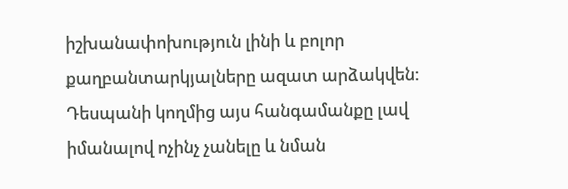իշխանափոխություն լինի և բոլոր քաղբանտարկյալները ազատ արձակվեն: Դեսպանի կողմից այս հանգամանքը լավ իմանալով ոչինչ չանելը և նման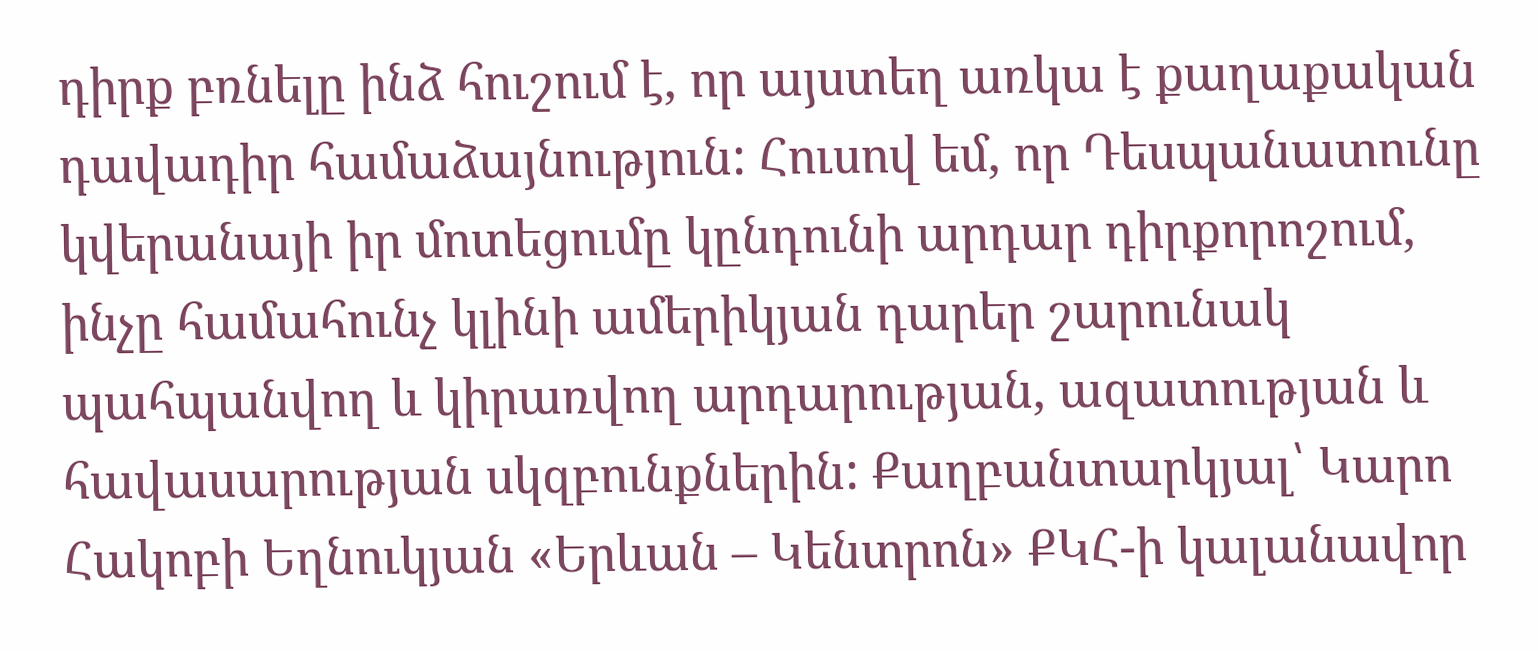դիրք բռնելը ինձ հուշում է, որ այստեղ առկա է քաղաքական դավադիր համաձայնություն: Հուսով եմ, որ Դեսպանատունը կվերանայի իր մոտեցումը կընդունի արդար դիրքորոշում, ինչը համահունչ կլինի ամերիկյան դարեր շարունակ պահպանվող և կիրառվող արդարության, ազատության և հավասարության սկզբունքներին: Քաղբանտարկյալ՝ Կարո Հակոբի Եղնուկյան «Երևան – Կենտրոն» ՔԿՀ-ի կալանավոր